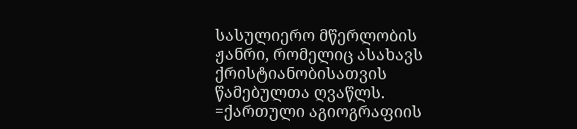სასულიერო მწერლობის ჟანრი, რომელიც ასახავს ქრისტიანობისათვის წამებულთა ღვაწლს. =ქართული აგიოგრაფიის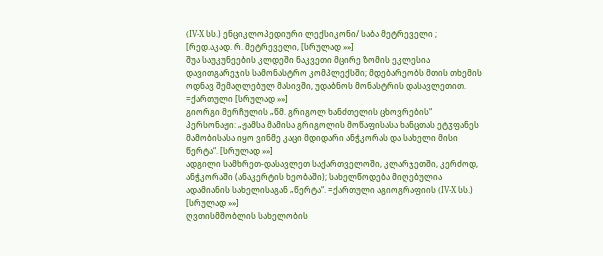(IV-X სს.) ენციკლოპედიური ლექსიკონი/ საბა მეტრეველი ; [რედ.აკად. რ. მეტრეველი, [სრულად »»]
შუა საუკუნეების კლდეში ნაკვეთი მცირე ზომის ეკლესია დავითგარეჯის სამონასტრო კომპლექსში; მდებარეობს მთის თხემის ოდნავ შემაღლებულ მასივში, უდაბნოს მონასტრის დასავლეთით. =ქართული [სრულად »»]
გიორგი მერჩულის „წმ. გრიგოლ ხანძთელის ცხოვრების“ პერსონაჟი: „ჟამსა მამისა გრიგოლის მოწაფისასა ხანცთას ეტჳფანეს მამობისასა იყო ვინმე კაცი მდიდარი ანჭკორას და სახელი მისი წერტა“. [სრულად »»]
ადგილი სამხრეთ-დასავლეთ საქართველოში, კლარჯეთში, კერძოდ, ანჭკორაში (ანაკერტის ხეობაში); სახელწოდება მიღებულია ადამიანის სახელისაგან „წერტა“. =ქართული აგიოგრაფიის (IV-X სს.) [სრულად »»]
ღვთისმშობლის სახელობის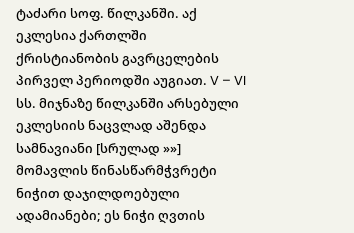ტაძარი სოფ. წილკანში. აქ ეკლესია ქართლში ქრისტიანობის გავრცელების პირველ პერიოდში აუგიათ. V – VI სს. მიჯნაზე წილკანში არსებული ეკლესიის ნაცვლად აშენდა სამნავიანი [სრულად »»]
მომავლის წინასწარმჭვრეტი ნიჭით დაჯილდოებული ადამიანები; ეს ნიჭი ღვთის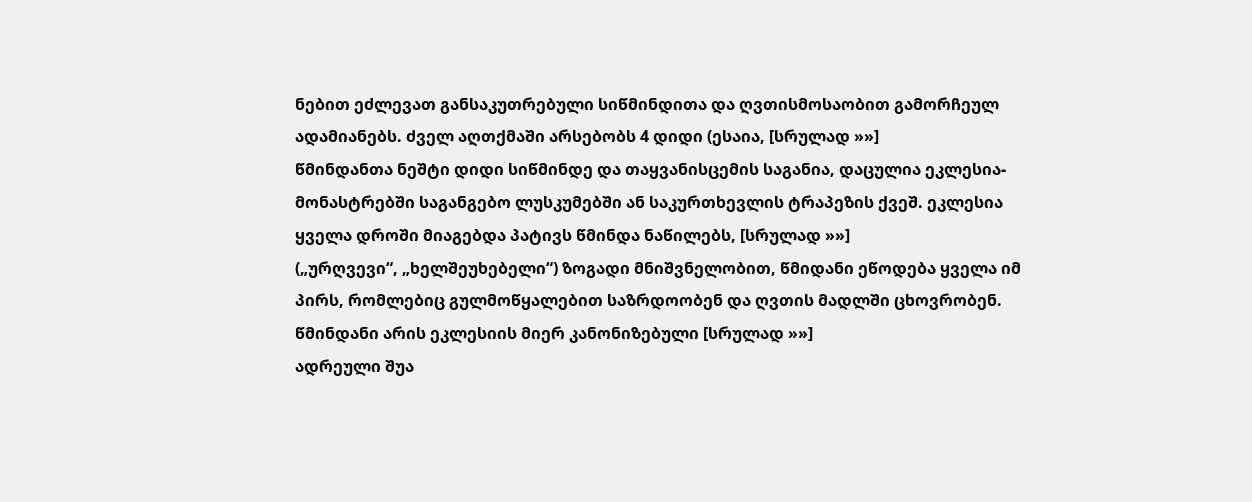ნებით ეძლევათ განსაკუთრებული სიწმინდითა და ღვთისმოსაობით გამორჩეულ ადამიანებს. ძველ აღთქმაში არსებობს 4 დიდი (ესაია, [სრულად »»]
წმინდანთა ნეშტი დიდი სიწმინდე და თაყვანისცემის საგანია, დაცულია ეკლესია-მონასტრებში საგანგებო ლუსკუმებში ან საკურთხევლის ტრაპეზის ქვეშ. ეკლესია ყველა დროში მიაგებდა პატივს წმინდა ნაწილებს, [სრულად »»]
(„ურღვევი“, „ხელშეუხებელი“) ზოგადი მნიშვნელობით, წმიდანი ეწოდება ყველა იმ პირს, რომლებიც გულმოწყალებით საზრდოობენ და ღვთის მადლში ცხოვრობენ. წმინდანი არის ეკლესიის მიერ კანონიზებული [სრულად »»]
ადრეული შუა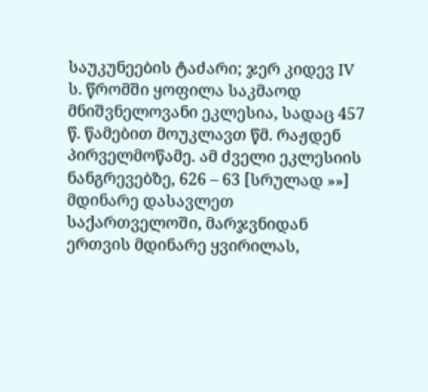საუკუნეების ტაძარი; ჯერ კიდევ IV ს. წრომში ყოფილა საკმაოდ მნიშვნელოვანი ეკლესია, სადაც 457 წ. წამებით მოუკლავთ წმ. რაჟდენ პირველმოწამე. ამ ძველი ეკლესიის ნანგრევებზე, 626 – 63 [სრულად »»]
მდინარე დასავლეთ საქართველოში, მარჯვნიდან ერთვის მდინარე ყვირილას,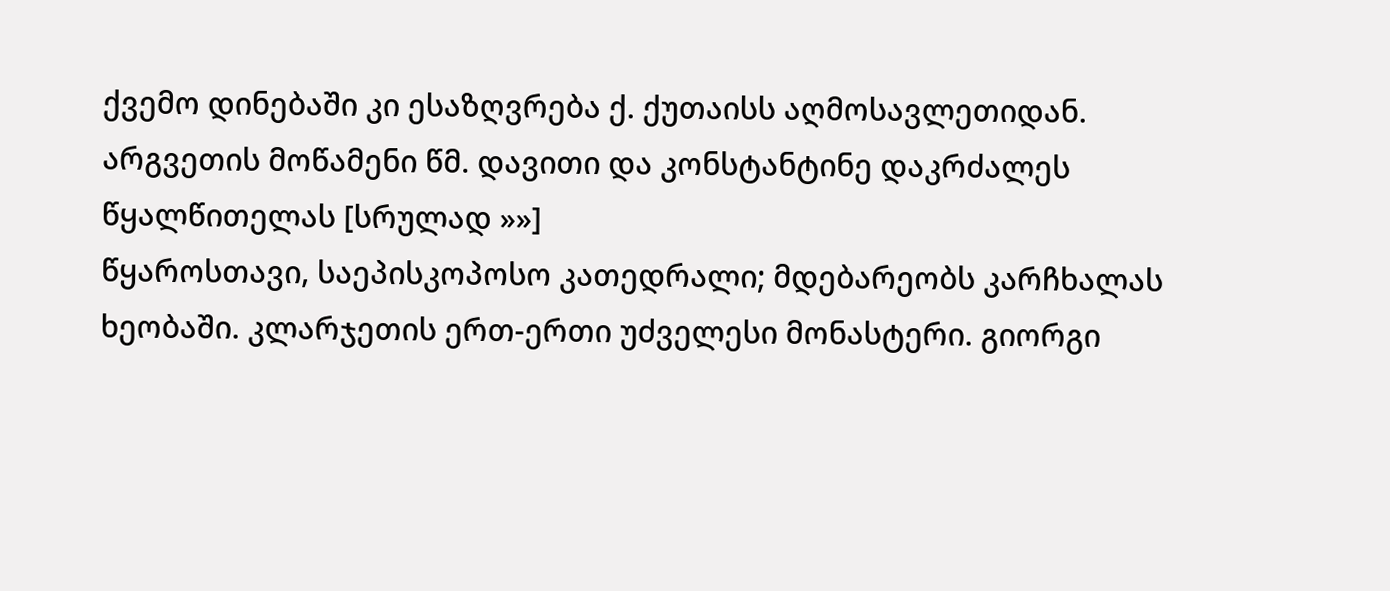ქვემო დინებაში კი ესაზღვრება ქ. ქუთაისს აღმოსავლეთიდან. არგვეთის მოწამენი წმ. დავითი და კონსტანტინე დაკრძალეს წყალწითელას [სრულად »»]
წყაროსთავი, საეპისკოპოსო კათედრალი; მდებარეობს კარჩხალას ხეობაში. კლარჯეთის ერთ-ერთი უძველესი მონასტერი. გიორგი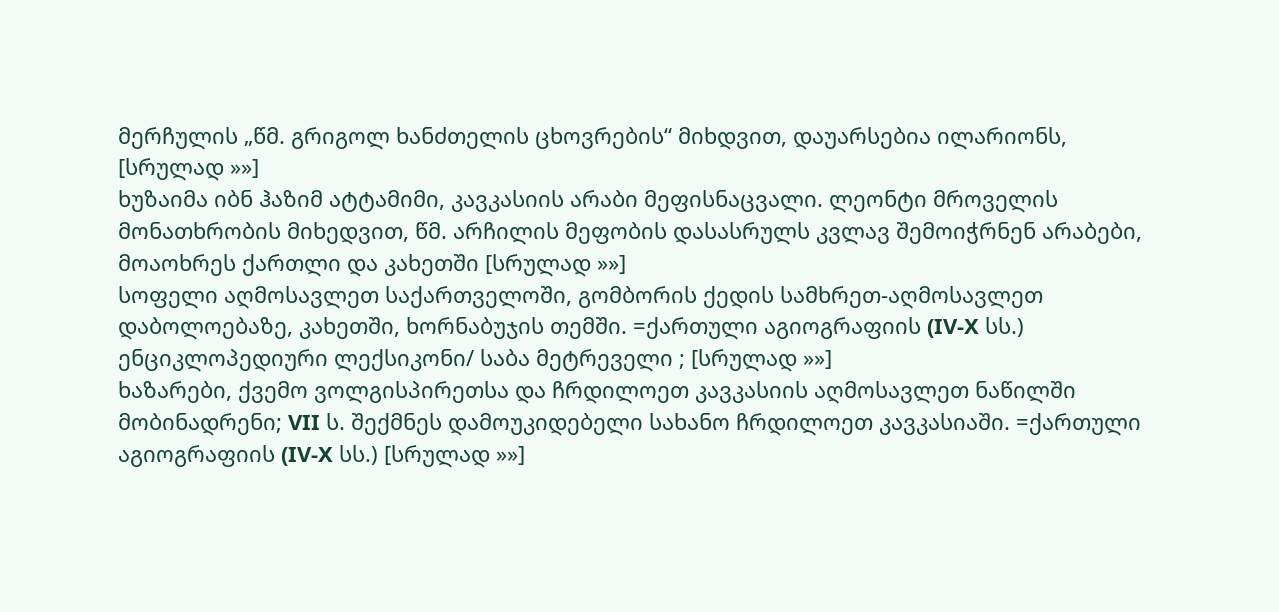მერჩულის „წმ. გრიგოლ ხანძთელის ცხოვრების“ მიხდვით, დაუარსებია ილარიონს, [სრულად »»]
ხუზაიმა იბნ ჰაზიმ ატტამიმი, კავკასიის არაბი მეფისნაცვალი. ლეონტი მროველის მონათხრობის მიხედვით, წმ. არჩილის მეფობის დასასრულს კვლავ შემოიჭრნენ არაბები, მოაოხრეს ქართლი და კახეთში [სრულად »»]
სოფელი აღმოსავლეთ საქართველოში, გომბორის ქედის სამხრეთ-აღმოსავლეთ დაბოლოებაზე, კახეთში, ხორნაბუჯის თემში. =ქართული აგიოგრაფიის (IV-X სს.) ენციკლოპედიური ლექსიკონი/ საბა მეტრეველი ; [სრულად »»]
ხაზარები, ქვემო ვოლგისპირეთსა და ჩრდილოეთ კავკასიის აღმოსავლეთ ნაწილში მობინადრენი; VII ს. შექმნეს დამოუკიდებელი სახანო ჩრდილოეთ კავკასიაში. =ქართული აგიოგრაფიის (IV-X სს.) [სრულად »»]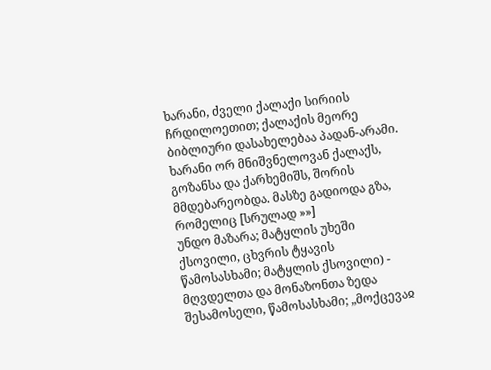ხარანი, ძველი ქალაქი სირიის ჩრდილოეთით; ქალაქის მეორე ბიბლიური დასახელებაა პადან-არამი. ხარანი ორ მნიშვნელოვან ქალაქს, გოზანსა და ქარხემიშს, შორის მმდებარეობდა. მასზე გადიოდა გზა, რომელიც [სრულად »»]
უნდო მაზარა; მატყლის უხეში ქსოვილი, ცხვრის ტყავის წამოსასხამი; მატყლის ქსოვილი) - მღვდელთა და მონაზონთა ზედა შესამოსელი, წამოსასხამი; „მოქცევაჲ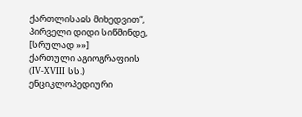ქართლისაჲს მიხედვით“, პირველი დიდი სიწმინდე, [სრულად »»]
ქართული აგიოგრაფიის (IV-XVIII სს.) ენციკლოპედიური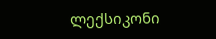ლექსიკონი